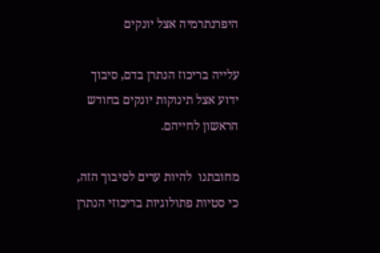היפרנתרמיה אצל יונקים

עלייה בריכוז הנתרן בדם, סיבוך ידוע אצל תינוקות יונקים בחודש הראשון לחייהם.

מחובתנו  להיות ערים לסיבוך הזה, כי סטיות פתולוגיות בריכוזי הנתרן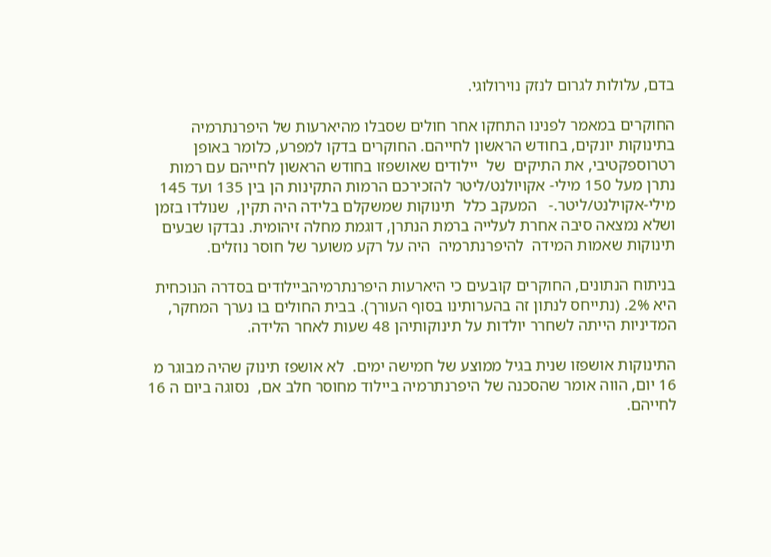בדם, עלולות לגרום לנזק נוירולוגי.

החוקרים במאמר לפנינו התחקו אחר חולים שסבלו מהיארעות של היפרנתרמיה בתינוקות יונקים, בחודש הראשון לחייהם. החוקרים בדקו למפרע, כלומר באופן רטרוספקטיבי, את התיקים  של  יילודים שאושפזו בחודש הראשון לחייהם עם רמות נתרן מעל 150 מילי- אקויולנט/ליטר להזכירכם הרמות התקינות הן בין 135 ועד 145 מילי-אקוילנט/ליטר.-   המעקב כלל  תינוקות שמשקלם בלידה היה תקין,  שנולדו בזמן  ושלא נמצאה סיבה אחרת לעלייה ברמת הנתרן, דוגמת מחלה זיהומית. נבדקו שבעים תינוקות שאמות המידה  להיפרנתרמיה  היה על רקע משוער של חוסר נוזלים.

בניתוח הנתונים, החוקרים קובעים כי היארעות היפרנתרמיהביילודים בסדרה הנוכחית היא 2%. (נתייחס לנתון זה בהערותינו בסוף העורך). בבית החולים בו נערך המחקר,  המדיניות הייתה לשחרר יולדות על תינוקותיהן 48 שעות לאחר הלידה.

התינוקות אושפזו שנית בגיל ממוצע של חמישה ימים.  לא אושפז תינוק שהיה מבוגר מ 16 יום, הווה אומר שהסכנה של היפרנתרמיה ביילוד מחוסר חלב אם,  נסוגה ביום ה 16 לחייהם.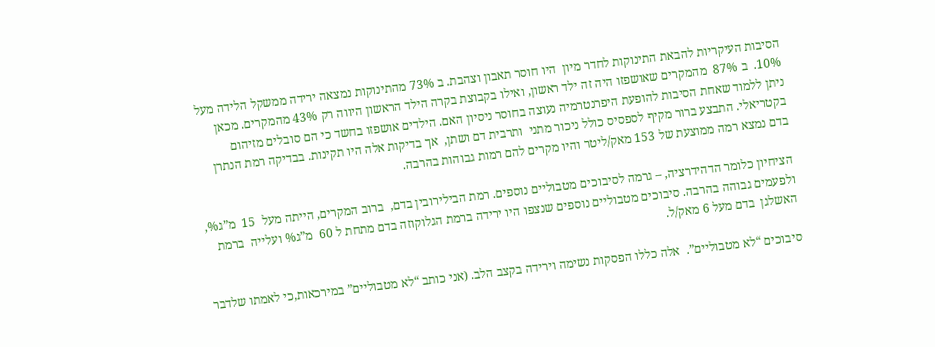הסיבות העיקריות להבאת התינוקות לחדר מיון  היו חוסר תאבון וצהבת. ב 73% מהתינוקות נמצאה ירידה ממשקל הלידה מעל 10%.  ב 87%  מהמקרים שאושפזו היה זה ילד ראשון, ואילו בקבוצת בקרה הילד הראשון היווה רק 43% מהמקרים. מכאן  ניתן ללמוד שאחת הסיבות להופעת היפרנטרמיה נעוצה בחוסר ניסיון האם. הילדים אושפזו בחשד כי הם סובלים מזיהום בקטריאלי. התבצע ברור מקיף לספסיס כולל ניכור מתני  ותרבית דם ושתן,  אך בדיקות אלה היו תקינות. בבדיקה רמת הנתרן  בדם נמצא רמה ממוצעת של 153 מאק/ליטר והיו מקרים להם רמות גבוהות בהרבה.

הציחיון כלומר הדהידרציה, – גרמה לסיבוכים מטבוליים נוספים. רמת הבילירובין בדם,  ברוב המקרים, הייתה מעל  15  מ”ג%, ולפעמים גבוהה בהרבה. סיבוכים מטבוליים נוספים שנצפו היו ירידה ברמת הגלוקוזה בדם מתחת ל 60  מ”ג% ועלייה  ברמת האשלגן  בדם מעל 6 מאק/ל.

סיבוכים “לא מטבוליים”.  אלה כללו הפסקות נשימה וירידה בקצב הלב. (אני כותב “לא מטבוליים” במירכאות,כי לאמתו שלדבר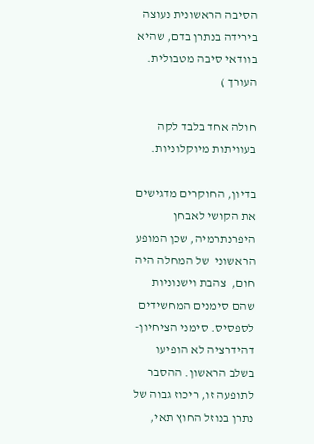הסיבה הראשונית נעוצה בירידה בנתרן בדם, שהיא בוודאי סיבה מטבולית. העורך )

חולה אחד בלבד לקה בעוויתות מיוקלוניות.

בדיון, החוקרים מדגישים את הקושי לאבחן היפרנתרמיה, שכן המופע הראשוני  של המחלה היה חום,  צהבת וישנוניות שהם סימנים המחשידים לספסיס. סימני הציחיון-  דהידרציה לא הופיעו בשלב הראשון. ההסבר לתופעה זו, ריכוז גבוה של נתרן בנוזל החוץ תאי,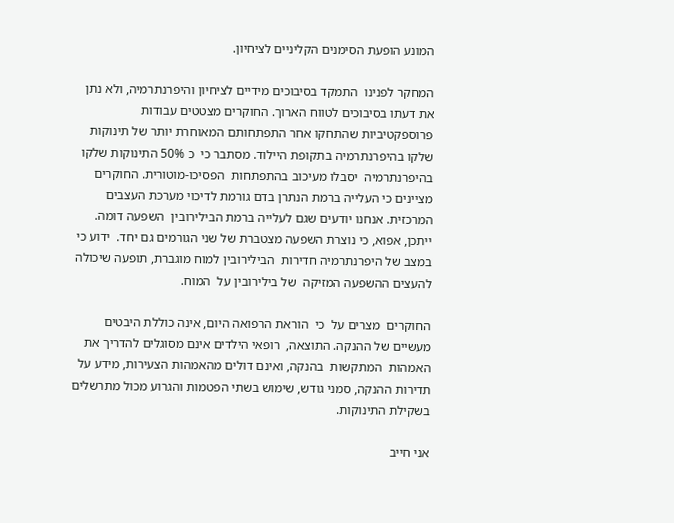המונע הופעת הסימנים הקליניים לציחיון.

המחקר לפנינו  התמקד בסיבוכים מידיים לציחיון והיפרנתרמיה, ולא נתן את דעתו בסיבוכים לטווח הארוך. החוקרים מצטטים עבודות פרוספקטיביות שהתחקו אחר התפתחותם המאוחרת יותר של תינוקות שלקו בהיפרנתרמיה בתקופת היילוד. מסתבר כי  כ 50% התינוקות שלקו בהיפרנתרמיה  יסבלו מעיכוב בהתפתחות  הפסיכו-מוטורית. החוקרים מציינים כי העלייה ברמת הנתרן בדם גורמת לדיכוי מערכת העצבים המרכזית. אנחנו יודעים שגם לעלייה ברמת הבילירובין  השפעה דומה. ייתכן, אפוא, כי נוצרת השפעה מצטברת של שני הגורמים גם יחד.  ידוע כי במצב של היפרנתרמיה חדירות  הבילירובין למוח מוגברת, תופעה שיכולה להעצים ההשפעה המזיקה  של בילירובין על  המוח.

החוקרים  מצרים על  כי  הוראת הרפואה היום, אינה כוללת היבטים  מעשיים של ההנקה. התוצאה,  רופאי הילדים אינם מסוגלים להדריך את האמהות  המתקשות  בהנקה, ואינם דולים מהאמהות הצעירות, מידע על תדירות ההנקה, סמני גודש, שימוש בשתי הפטמות והגרוע מכול מתרשלים בשקילת התינוקות.

אני חייב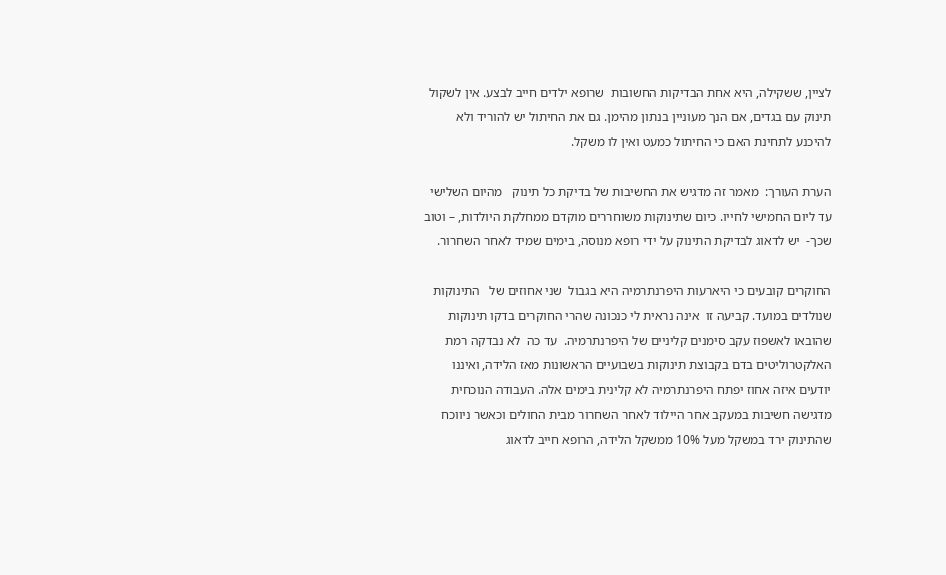לציין, ששקילה, היא אחת הבדיקות החשובות  שרופא ילדים חייב לבצע. אין לשקול תינוק עם בגדים, אם הנך מעוניין בנתון מהימן. גם את החיתול יש להוריד ולא להיכנע לתחינת האם כי החיתול כמעט ואין לו משקל.

הערת העורך:  מאמר זה מדגיש את החשיבות של בדיקת כל תינוק   מהיום השלישי עד ליום החמישי לחייו. כיום שתינוקות משוחררים מוקדם ממחלקת היולדות, – וטוב שכך-  יש לדאוג לבדיקת התינוק על ידי רופא מנוסה, בימים שמיד לאחר השחרור.

החוקרים קובעים כי היארעות היפרנתרמיה היא בגבול  שני אחוזים של   התינוקות שנולדים במועד. קביעה זו  אינה נראית לי כנכונה שהרי החוקרים בדקו תינוקות שהובאו לאשפוז עקב סימנים קליניים של היפרנתרמיה.  עד כה  לא נבדקה רמת האלקטרוליטים בדם בקבוצת תינוקות בשבועיים הראשונות מאז הלידה, ואיננו יודעים איזה אחוז יפתח היפרנתרמיה לא קלינית בימים אלה. העבודה הנוכחית מדגישה חשיבות במעקב אחר היילוד לאחר השחרור מבית החולים וכאשר ניווכח שהתינוק ירד במשקל מעל 10% ממשקל הלידה, הרופא חייב לדאוג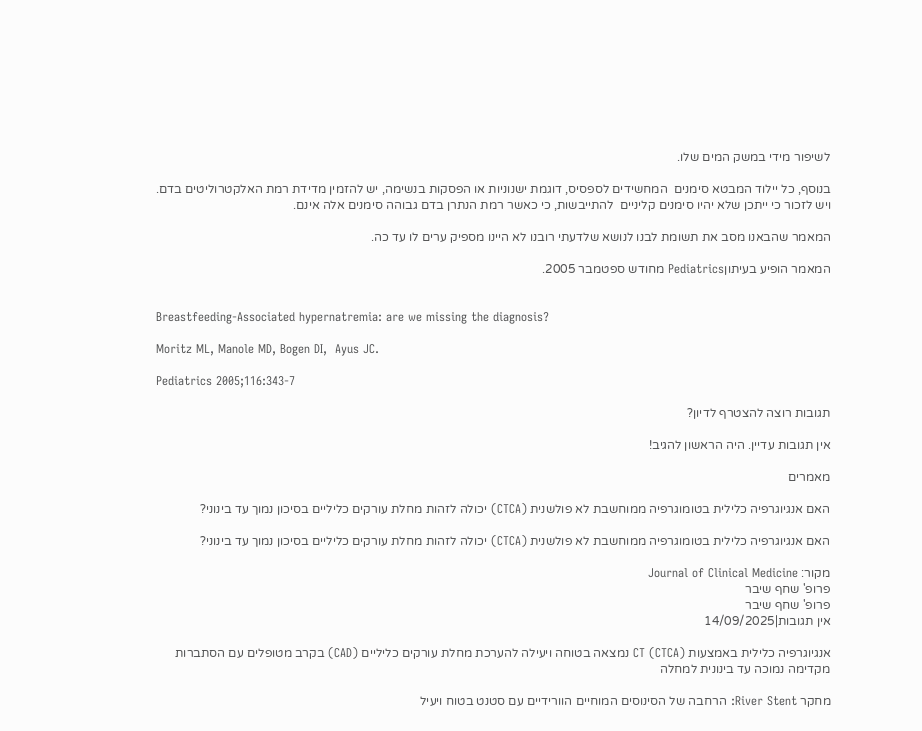לשיפור מידי במשק המים שלו.

בנוסף, כל יילוד המבטא סימנים  המחשידים לספסיס, דוגמת ישנוניות או הפסקות בנשימה, יש להזמין מדידת רמת האלקטרוליטים בדם. ויש לזכור כי ייתכן שלא יהיו סימנים קליניים  להתייבשות, כי כאשר רמת הנתרן בדם גבוהה סימנים אלה אינם.

המאמר שהבאנו מסב את תשומת לבנו לנושא שלדעתי רובנו לא היינו מספיק ערים לו עד כה.

המאמר הופיע בעיתוןPediatrics מחודש ספטמבר 2005.


Breastfeeding-Associated hypernatremia: are we missing the diagnosis?

Moritz ML, Manole MD, Bogen DI,  Ayus JC.

Pediatrics 2005;116:343-7

תגובות רוצה להצטרף לדיון?

אין תגובות עדיין. היה הראשון להגיב!

מאמרים

האם אנגיוגרפיה כלילית בטומוגרפיה ממוחשבת לא פולשנית (CTCA) יכולה לזהות מחלת עורקים כליליים בסיכון נמוך עד בינוני?

האם אנגיוגרפיה כלילית בטומוגרפיה ממוחשבת לא פולשנית (CTCA) יכולה לזהות מחלת עורקים כליליים בסיכון נמוך עד בינוני?

מקור: Journal of Clinical Medicine
פרופ' שחף שיבר
פרופ' שחף שיבר
אין תגובות|14/09/2025

אנגיוגרפיה כלילית באמצעות CT (CTCA) נמצאה בטוחה ויעילה להערכת מחלת עורקים כליליים (CAD) בקרב מטופלים עם הסתברות מקדימה נמוכה עד בינונית למחלה

מחקר River Stent: הרחבה של הסינוסים המוחיים הוורידיים עם סטנט בטוח ויעיל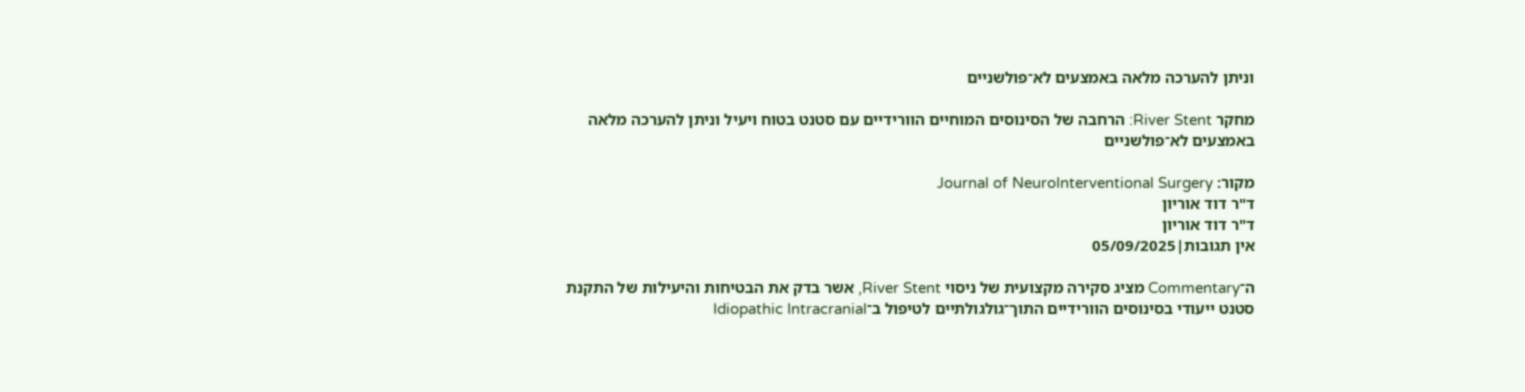וניתן להערכה מלאה באמצעים לא־פולשניים

מחקר River Stent: הרחבה של הסינוסים המוחיים הוורידיים עם סטנט בטוח ויעיל וניתן להערכה מלאה באמצעים לא־פולשניים

מקור: Journal of NeuroInterventional Surgery
ד"ר דוד אוריון
ד"ר דוד אוריון
אין תגובות|05/09/2025

ה־Commentary מציג סקירה מקצועית של ניסוי River Stent, אשר בדק את הבטיחות והיעילות של התקנת סטנט ייעודי בסינוסים הוורידיים התוך־גולגולתיים לטיפול ב־Idiopathic Intracranial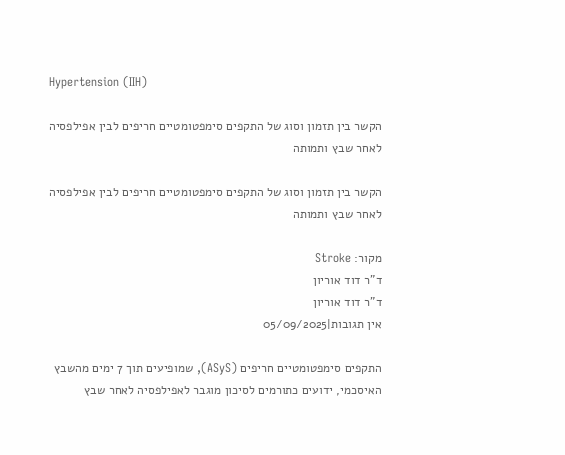Hypertension (IIH)

הקשר בין תזמון וסוג של התקפים סימפטומטיים חריפים לבין אפילפסיה לאחר שבץ ותמותה

הקשר בין תזמון וסוג של התקפים סימפטומטיים חריפים לבין אפילפסיה לאחר שבץ ותמותה

מקור: Stroke
ד"ר דוד אוריון
ד"ר דוד אוריון
אין תגובות|05/09/2025

התקפים סימפטומטיים חריפים (ASyS), שמופיעים תוך 7 ימים מהשבץ האיסכמי, ידועים כתורמים לסיכון מוגבר לאפילפסיה לאחר שבץ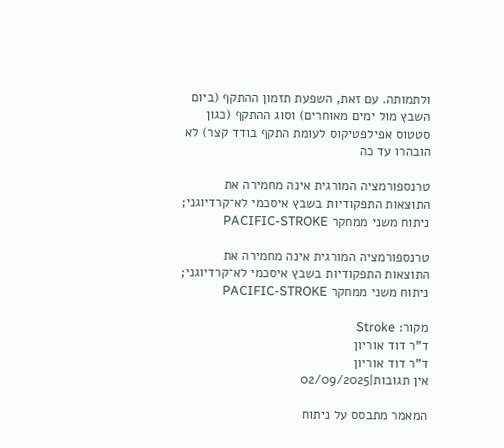ולתמותה. עם זאת, השפעת תזמון ההתקף (ביום השבץ מול ימים מאוחרים) וסוג ההתקף (כגון סטטוס אפילפטיקוס לעומת התקף בודד קצר) לא הובהרו עד כה

טרנספורמציה המורגית אינה מחמירה את התוצאות התפקודיות בשבץ איסכמי לא־קרדיוגני; ניתוח משני ממחקר PACIFIC-STROKE

טרנספורמציה המורגית אינה מחמירה את התוצאות התפקודיות בשבץ איסכמי לא־קרדיוגני; ניתוח משני ממחקר PACIFIC-STROKE

מקור: Stroke
ד"ר דוד אוריון
ד"ר דוד אוריון
אין תגובות|02/09/2025

המאמר מתבסס על ניתוח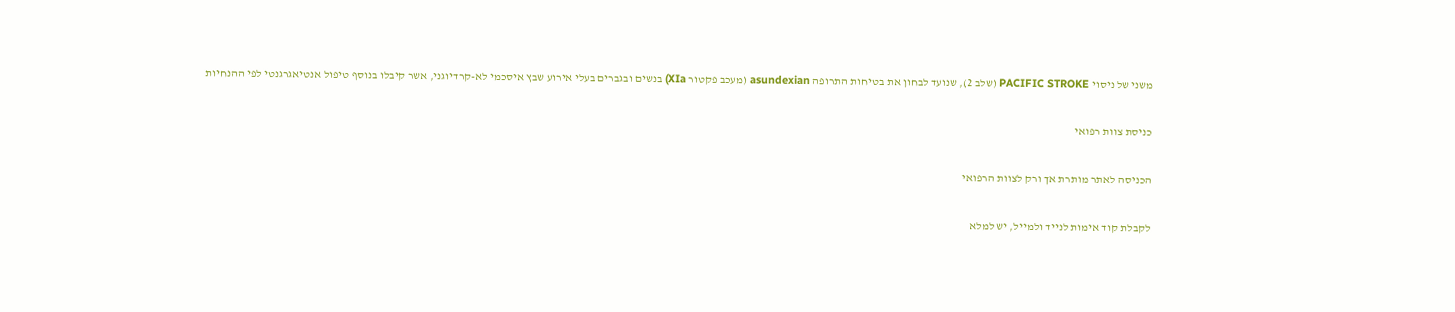משני של ניסוי PACIFIC STROKE (שלב 2), שנועד לבחון את בטיחות התרופה asundexian (מעכב פקטור XIa) בנשים ובגברים בעלי אירוע שבץ איסכמי לא-קרדיוגני, אשר קיבלו בנוסף טיפול אנטיאגרגנטי לפי ההנחיות

כניסת צוות רפואי

הכניסה לאתר מותרת אך ורק לצוות הרפואי

לקבלת קוד אימות לנייד ולמייל, יש למלא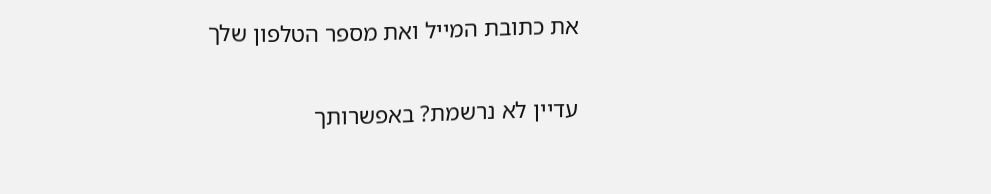את כתובת המייל ואת מספר הטלפון שלך

עדיין לא נרשמת? באפשרותך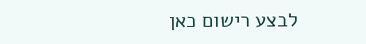לבצע רישום כאן